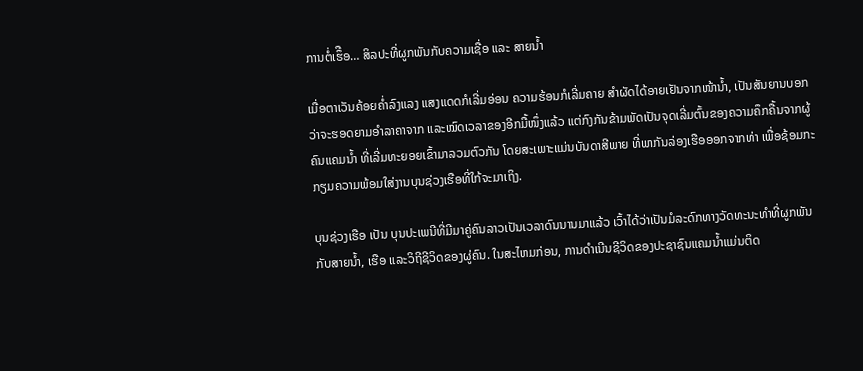ການຕໍ່ເຮຶືອ… ສິລປະທີ່ຜູກພັນກັບຄວາມເຊື່ອ ແລະ ສາຍນ້ຳ

ເມື່ອຕາເວັນຄ້ອຍຄໍ່າລົງແລງ ແສງແດດກໍເລີ່ມອ່ອນ ຄວາມຮ້ອນກໍເລີ່ມຄາຍ ສຳຜັດໄດ້ອາຍເຢັນຈາກໜ້ານ້ຳ, ເປັນສັນຍານບອກວ່າຈະຮອດຍາມອຳລາຄາຈາກ ແລະໝົດເວລາຂອງອີກມື້ໜຶ່ງແລ້ວ ແຕ່ກົງກັນຂ້າມພັດເປັນຈຸດເລີ່ມຕົ້ນຂອງຄວາມຄຶກຄື້ນຈາກຜູ້ຄົນແຄມນ້ຳ ທີ່ເລີ່ມທະຍອຍເຂົ້າມາລວມຕົວກັນ ໂດຍສະເພາະແມ່ນບັນດາສີພາຍ ທີ່ພາກັນລ່ອງເຮືອອອກຈາກທ່າ ເພື່ອຊ້ອມກະກຽມຄວາມພ້ອມໃສ່ງານບຸນຊ່ວງເຮືອທີ່ໃກ້ຈະມາເຖິງ.

ບຸນຊ່ວງເຮືອ ເປັນ ບຸນປະເພນີທີ່ມີມາຄູ່ຄົນລາວເປັນເວລາດົນນານມາແລ້ວ ເວົ້າໄດ້ວ່າເປັນມໍລະດົກທາງວັດທະນະທຳທີ່ຜູກພັນກັບສາຍນ້ຳ, ເຮືອ ແລະວິຖີຊີວິດຂອງຜູ່ຄົນ. ໃນສະໄຫມກ່ອນ, ການດຳເນີນຊີວິດຂອງປະຊາຊົນແຄມນ້ຳແມ່ນຕິດ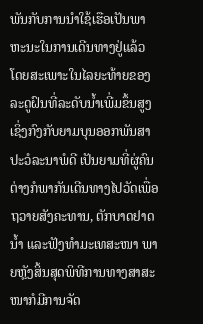ພັນກັບການນຳໃຊ້ເຮືອເປັນພາຫະນະໃນການເດີນທາງຢູ່ແລ້ວ ໂດຍສະເພາະໃນໄລຍະທ້າຍຂອງລະດູຝົນທີ່ລະດັບນ້ຳເພີ່ມຂຶ້ນສູງ ເຊິ່ງກົງກັບຍາມບຸນອອກພັນສາປະວໍລະນາພໍດີ ເປັນຍາມທີ່ຜູ່ຄົນຕ່າງກໍພາກັນເດີນທາງໄປວັດເພື່ອຖວາຍສັງຄະທານ, ຕັກບາດຢາດນ້ຳ ແລະຟັງທຳມະເທສະໜາ ພາຍຫຼັງສິ້ນສຸດພິທີການທາງສາສະໜາກໍມີການຈັດ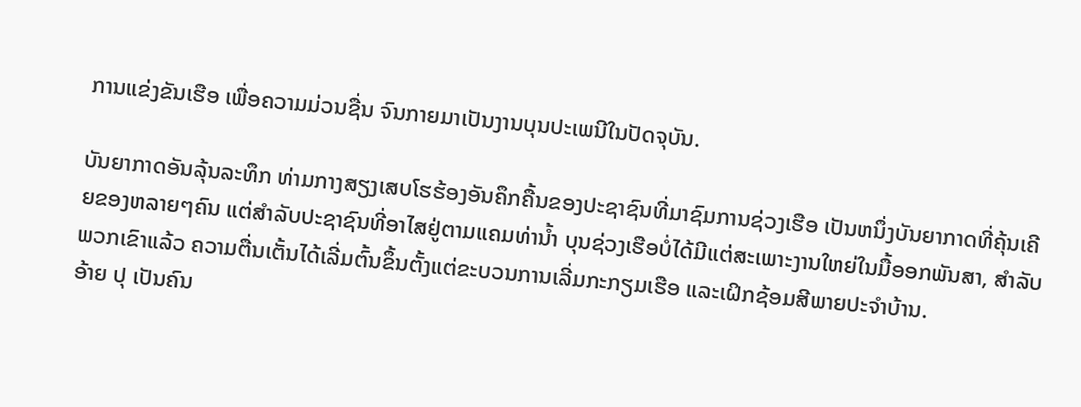ການແຂ່ງຂັນເຮືອ ເພື່ອຄວາມມ່ວນຊື່ນ ຈົນກາຍມາເປັນງານບຸນປະເພນີໃນປັດຈຸບັນ.

ບັນຍາກາດອັນລຸ້ນລະທຶກ ທ່າມກາງສຽງເສບໂຮຮ້ອງອັນຄຶກຄື້ນຂອງປະຊາຊົນທີ່ມາຊົມການຊ່ວງເຮືອ ເປັນຫນຶ່ງບັນຍາກາດທີ່ຄຸ້ນເຄີຍຂອງຫລາຍໆຄົນ ແຕ່ສຳລັບປະຊາຊົນທີ່ອາໄສຢູ່ຕາມແຄມທ່ານ້ຳ ບຸນຊ່ວງເຮືອບໍ່ໄດ້ມີແຕ່ສະເພາະງານໃຫຍ່ໃນມື້ອອກພັນສາ, ສຳລັບພວກເຂົາແລ້ວ ຄວາມຕື່ນເຕັ້ນໄດ້ເລີ່ມຕົ້ນຂຶ້ນຕັ້ງແຕ່ຂະບວນການເລີ່ມກະກຽມເຮືອ ແລະເຝິກຊ້ອມສີພາຍປະຈຳບ້ານ.
ອ້າຍ ປຸ ເປັນຄົນ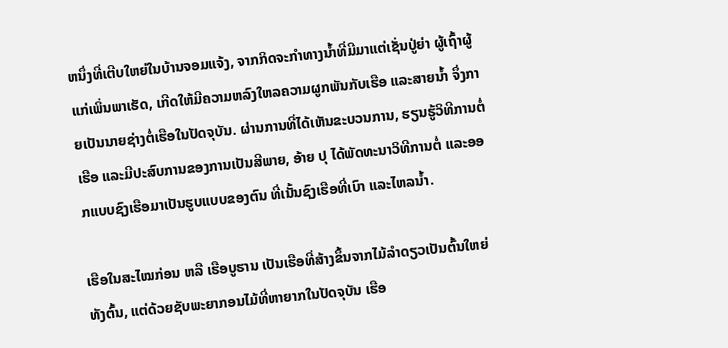ຫນຶ່ງທີ່ເຕີບໃຫຍ່ໃນບ້ານຈອມແຈ້ງ, ຈາກກິດຈະກຳທາງນ້ຳທີ່ມີມາແຕ່ເຊັ່ນປູ່ຍ່າ ຜູ້ເຖົ້າຜູ້ແກ່ເພິ່ນພາເຮັດ, ເກີດໃຫ້ມີຄວາມຫລົງໃຫລຄວາມຜູກພັນກັບເຮືອ ແລະສາຍນ້ຳ ຈຶ່ງກາຍເປັນນາຍຊ່າງຕໍ່ເຮືອໃນປັດຈຸບັນ. ຜ່ານການທີ່ໄດ້ເຫັນຂະບວນການ, ຮຽນຮູ້ວິທີການຕໍ່ເຮືອ ແລະມີປະສົບການຂອງການເປັນສີພາຍ, ອ້າຍ ປຸ ໄດ້ພັດທະນາວິທີການຕໍ່ ແລະອອກແບບຊົງເຮືອມາເປັນຮູບແບບຂອງຕົນ ທີ່ເນັ້ນຊົງເຮືອທີ່ເບົາ ແລະໄຫລນ້ຳ.

ເຮືອໃນສະໄໝກ່ອນ ຫລື ເຮືອບູຮານ ເປັນເຮືອທີ່ສ້າງຂຶ້ນຈາກໄມ້ລຳດຽວເປັນຕົ້ນໃຫຍ່ທັງຕົ້ນ, ແຕ່ດ້ວຍຊັບພະຍາກອນໄມ້ທີ່ຫາຍາກໃນປັດຈຸບັນ ເຮືອ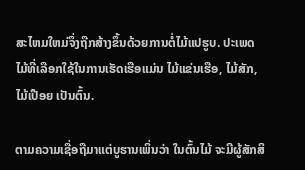ສະໄຫມໃຫມ່ຈຶ່ງຖືກສ້າງຂຶ້ນດ້ວຍການຕໍ່ໄມ້ແປຮູບ. ປະເພດໄມ້ທີ່ເລືອກໃຊ້ໃນການເຮັດເຮືອແມ່ນ ໄມ້ແຂ່ນເຮືອ, ໄມ້ສັກ, ໄມ້ເປືອຍ ເປັນຕົ້ນ.

ຕາມຄວາມເຊື່ອຖືມາແຕ່ບູຮານເພິ່ນວ່າ ໃນຕົ້ນໄມ້ ຈະມີຜູ້ສັກສິ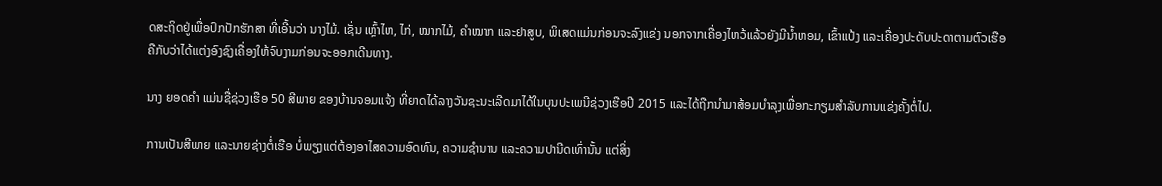ດສະຖິດຢູ່ເພື່ອປົກປັກຮັກສາ ທີ່ເອີ້ນວ່າ ນາງໄມ້. ເຊັ່ນ ເຫຼົ້າໄຫ, ໄກ່, ໝາກໄມ້, ຄຳໝາກ ແລະຢາສູບ, ພິເສດແມ່ນກ່ອນຈະລົງແຂ່ງ ນອກຈາກເຄື່ອງໄຫວ້ແລ້ວຍັງມີນ້ຳຫອມ, ເຂົ້າແປ້ງ ແລະເຄື່ອງປະດັບປະດາຕາມຕົວເຮືອ ຄືກັບວ່າໄດ້ແຕ່ງອົງຊົງເຄື່ອງໃຫ້ຈົບງາມກ່ອນຈະອອກເດີນທາງ.

ນາງ ຍອດຄຳ ແມ່ນຊື່ຊ່ວງເຮືອ 50 ສີພາຍ ຂອງບ້ານຈອມແຈ້ງ ທີ່ຍາດໄດ້ລາງວັນຊະນະເລີດມາໄດ້ໃນບຸນປະເພນີຊ່ວງເຮືອປີ 2015 ແລະໄດ້ຖືກນຳມາສ້ອມບຳລຸງເພື່ອກະກຽມສຳລັບການແຂ່ງຄັ້ງຕໍ່ໄປ.

ການເປັນສີພາຍ ແລະນາຍຊ່າງຕໍ່ເຮືອ ບໍ່ພຽງແຕ່ຕ້ອງອາໄສຄວາມອົດທົນ, ຄວາມຊຳນານ ແລະຄວາມປານີດເທົ່ານັ້ນ ແຕ່ສິ່ງ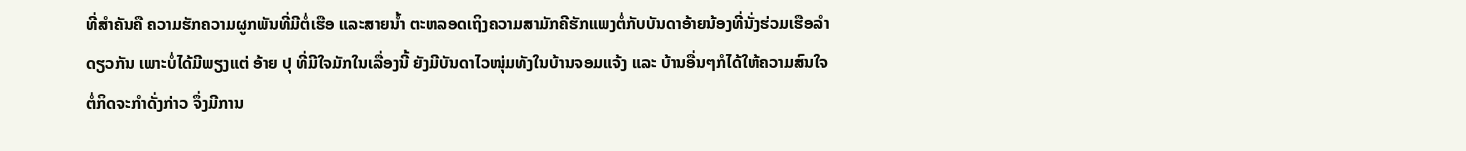ທີ່ສຳຄັນຄື ຄວາມຮັກຄວາມຜູກພັນທີ່ມີຕໍ່ເຮືອ ແລະສາຍນ້ຳ ຕະຫລອດເຖິງຄວາມສາມັກຄີຮັກແພງຕໍ່ກັບບັນດາອ້າຍນ້ອງທີ່ນັ່ງຮ່ວມເຮືອລຳດຽວກັນ ເພາະບໍ່ໄດ້ມີພຽງແຕ່ ອ້າຍ ປຸ ທີ່ມີໃຈມັກໃນເລື່ອງນີ້ ຍັງມີບັນດາໄວໜຸ່ມທັງໃນບ້ານຈອມແຈ້ງ ແລະ ບ້ານອື່ນໆກໍໄດ້ໃຫ້ຄວາມສົນໃຈຕໍ່ກິດຈະກຳດັ່ງກ່າວ ຈຶ່ງມີການ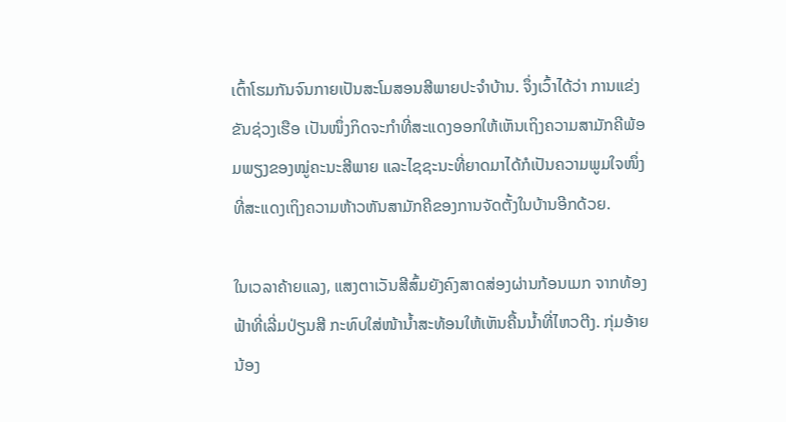ເຕົ້າໂຮມກັນຈົນກາຍເປັນສະໂມສອນສີພາຍປະຈຳບ້ານ. ຈຶ່ງເວົ້າໄດ້ວ່າ ການແຂ່ງຂັນຊ່ວງເຮືອ ເປັນໜຶ່ງກິດຈະກຳທີ່ສະແດງອອກໃຫ້ເຫັນເຖິງຄວາມສາມັກຄີພ້ອມພຽງຂອງໝູ່ຄະນະສີພາຍ ແລະໄຊຊະນະທີ່ຍາດມາໄດ້ກໍເປັນຄວາມພູມໃຈໜຶ່ງທີ່ສະແດງເຖິງຄວາມຫ້າວຫັນສາມັກຄີຂອງການຈັດຕັ້ງໃນບ້ານອີກດ້ວຍ.

ໃນເວລາຄ້າຍແລງ, ແສງຕາເວັນສີສົ້ມຍັງຄົງສາດສ່ອງຜ່ານກ້ອນເມກ ຈາກທ້ອງຟ້າທີ່ເລີ່ມປ່ຽນສີ ກະທົບໃສ່ໜ້ານ້ຳສະທ້ອນໃຫ້ເຫັນຄື້ນນ້ຳທີ່ໄຫວຕີງ. ກຸ່ມອ້າຍນ້ອງ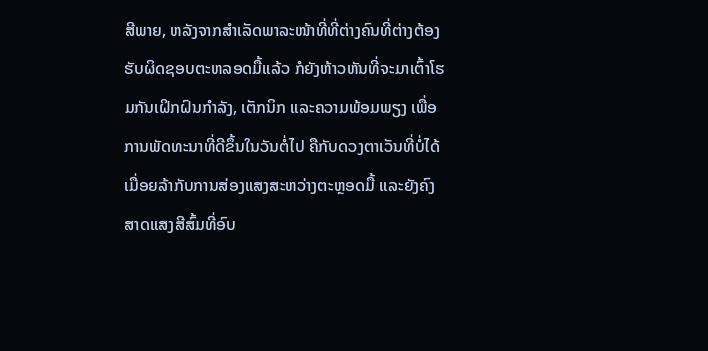ສີພາຍ, ຫລັງຈາກສຳເລັດພາລະໜ້າທີ່ທີ່ຕ່າງຄົນທີ່ຕ່າງຕ້ອງຮັບຜິດຊອບຕະຫລອດມື້ແລ້ວ ກໍຍັງຫ້າວຫັນທີ່ຈະມາເຕົ້າໂຮມກັນເຝິກຝົນກຳລັງ, ເຕັກນິກ ແລະຄວາມພ້ອມພຽງ ເພື່ອການພັດທະນາທີ່ດີຂຶ້ນໃນວັນຕໍ່ໄປ ຄືກັບດວງຕາເວັນທີ່ບໍ່ໄດ້ເມື່ອຍລ້າກັບການສ່ອງແສງສະຫວ່າງຕະຫຼອດມື້ ແລະຍັງຄົງສາດແສງສີສົ້ມທີ່ອົບ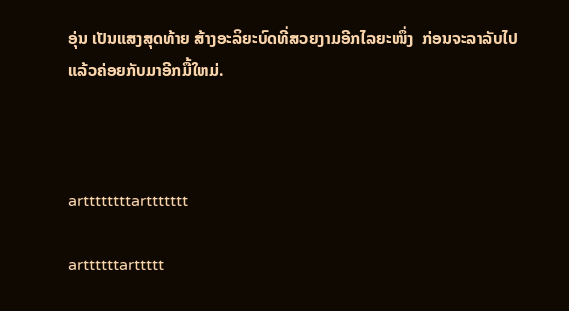ອຸ່ນ ເປັນແສງສຸດທ້າຍ ສ້າງອະລິຍະບົດທີ່ສວຍງາມອີກໄລຍະໜຶ່ງ  ກ່ອນຈະລາລັບໄປແລ້ວຄ່ອຍກັບມາອີກມື້ໃຫມ່.



arttttttttarttttttt

arttttttarttttt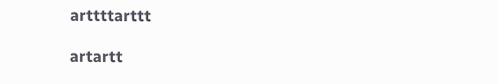arttttarttt

artartt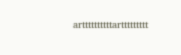arttttttttttarttttttttt